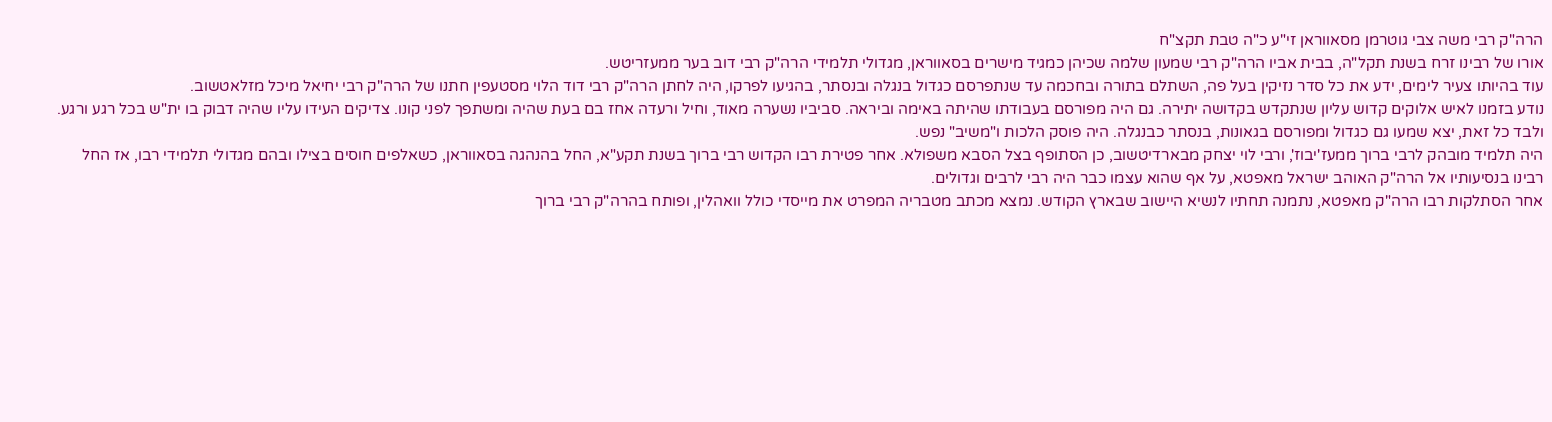הרה"ק רבי משה צבי גוטרמן מסאווראן זי"ע כ"ה טבת תקצ"ח
אורו של רבינו זרח בשנת תקל"ה, בבית אביו הרה"ק רבי שמעון שלמה שכיהן כמגיד מישרים בסאווראן, מגדולי תלמידי הרה"ק רבי דוב בער ממעזריטש.
עוד בהיותו צעיר לימים, ידע את כל סדר נזיקין בעל פה, השתלם בתורה ובחכמה עד שנתפרסם כגדול בנגלה ובנסתר, בהגיעו לפרקו, היה לחתן הרה"ק רבי דוד הלוי מסטעפין חתנו של הרה"ק רבי יחיאל מיכל מזלאטשוב.
נודע בזמנו לאיש אלוקים קדוש עליון שנתקדש בקדושה יתירה. גם היה מפורסם בעבודתו שהיתה באימה וביראה. סביביו נשערה מאוד, וחיל ורעדה אחז בם בעת שהיה ומשתפך לפני קונו. צדיקים העידו עליו שהיה דבוק בו ית"ש בכל רגע ורגע. ולבד כל זאת, יצא שמעו גם כגדול ומפורסם בגאונות, בנסתר כבנגלה. היה פוסק הלכות ו"משיב" נפש.
היה תלמיד מובהק לרבי ברוך ממעז'יבוז', ורבי לוי יצחק מבארדיטשוב, כן הסתופף בצל הסבא משפולא. אחר פטירת רבו הקדוש רבי ברוך בשנת תקע"א, החל בהנהגה בסאווראן, כשאלפים חוסים בצילו ובהם מגדולי תלמידי רבו, אז החל רבינו בנסיעותיו אל הרה"ק האוהב ישראל מאפטא, על אף שהוא עצמו כבר היה רבי לרבים וגדולים.
אחר הסתלקות רבו הרה"ק מאפטא, נתמנה תחתיו לנשיא היישוב שבארץ הקודש. נמצא מכתב מטבריה המפרט את מייסדי כולל וואהלין, ופותח בהרה"ק רבי ברוך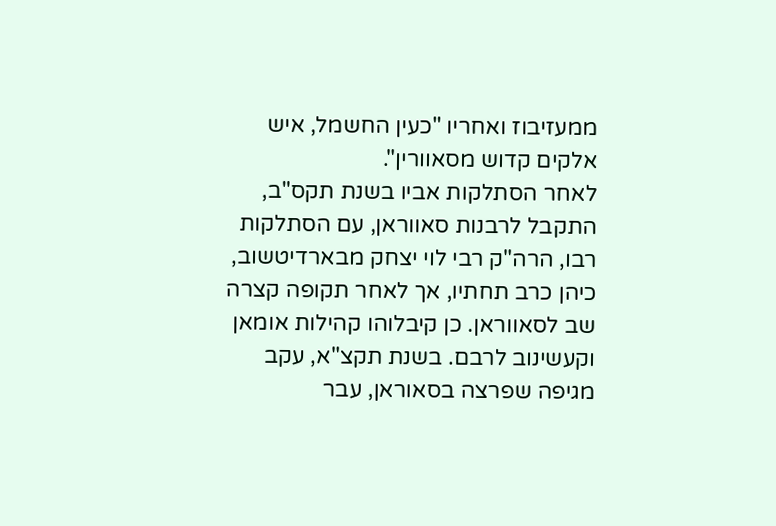ממעזיבוז ואחריו "כעין החשמל, איש אלקים קדוש מסאוורין".
לאחר הסתלקות אביו בשנת תקס"ב, התקבל לרבנות סאווראן, עם הסתלקות רבו, הרה"ק רבי לוי יצחק מבארדיטשוב, כיהן כרב תחתיו, אך לאחר תקופה קצרה שב לסאווראן. כן קיבלוהו קהילות אומאן וקעשינוב לרבם. בשנת תקצ"א, עקב מגיפה שפרצה בסאוראן, עבר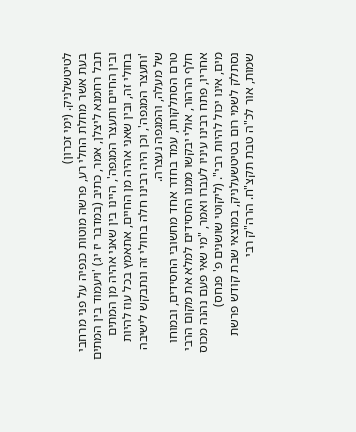לטיטשלניק. (ימי זכרון)
בעת אשר מחלת החלי רע, פרשה מוטות כנפיה על פני מרחבי תבל רחמנא ליצלן, אמר, כתיב (במדבר יז יג) 'ויעמוד בין המתים ובין החיים ותעצר המגפה', היינו בין שאני אהיה מן המתים בחולי זה, ובין שאני אהיה מן החיים, אתאמץ בכל עוז להיות 'ותעצר המגפה', וכן היה רבינו חלה בחולי זה ונתבקש לישיבה של מעלה, והמגפה נעצרה.
טרם הסתלקותו, עמד בחדר אחד מחשובי החסידים, ובמוחו חלף הרהור, אולי יבקשו ממנו החסידים למלא את מקום הרבי אחריו, פתח רבינו עיניו לעברו ואמר, "מי שאי פעם נהנה מכוס מים, אינו יכול להיות רבי". (ליקוטי שושנים פ' פנחס)
נסתלק לשמי רום בטיטשעלניק, במוצאי שבת קודש פרשת שמות, אור לכ"ה טבת תקצ"ח. הרה"ק רבי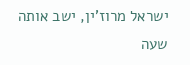ישראל מרוז'ין, ישב אותה שעה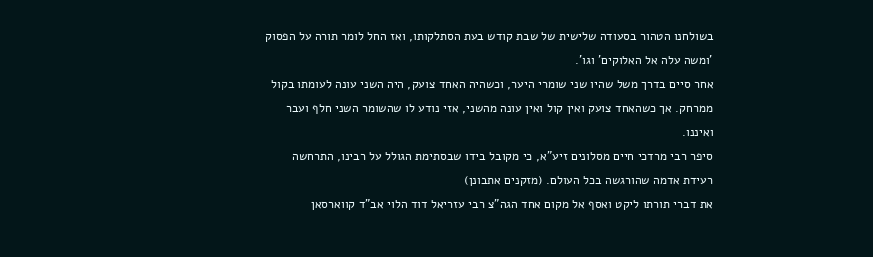בשולחנו הטהור בסעודה שלישית של שבת קודש בעת הסתלקותו, ואז החל לומר תורה על הפסוק 'ומשה עלה אל האלוקים' וגו'.
אחר סיים בדרך משל שהיו שני שומרי היער, וכשהיה האחד צועק, היה השני עונה לעומתו בקול ממרחק. אך כשהאחד צועק ואין קול ואין עונה מהשני, אזי נודע לו שהשומר השני חלף ועבר ואיננו.
סיפר רבי מרדכי חיים מסלונים זיע"א, כי מקובל בידו שבסתימת הגולל על רבינו, התרחשה רעידת אדמה שהורגשה בכל העולם. (מזקנים אתבונן)
את דברי תורתו ליקט ואסף אל מקום אחד הגה"צ רבי עזריאל דוד הלוי אב"ד קווארסאן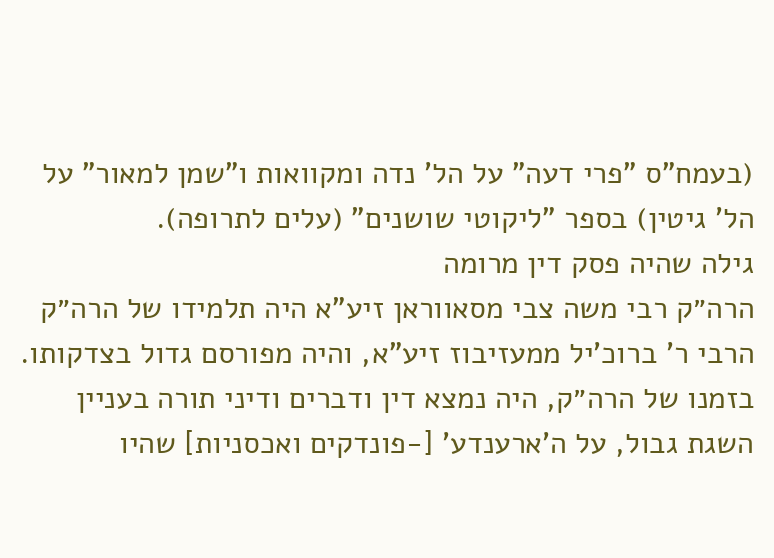(בעמח"ס "פרי דעה" על הל' נדה ומקוואות ו"שמן למאור" על הל' גיטין) בספר "ליקוטי שושנים" (עלים לתרופה).
גילה שהיה פסק דין מרומה
הרה״ק רבי משה צבי מסאווראן זיע"א היה תלמידו של הרה״ק הרבי ר' ברוכ'יל ממעזיבוז זיע"א, והיה מפורסם גדול בצדקותו. בזמנו של הרה״ק, היה נמצא דין ודברים ודיני תורה בעניין השגת גבול, על ה'ארענדע' [-פונדקים ואכסניות] שהיו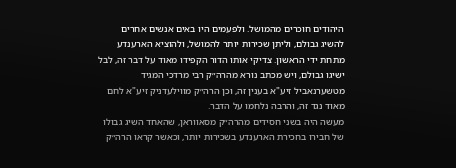היהודים חוכרים מהמושל. ולפעמים היו באים אנשים אחרים להשיג גבולם, וליתן שכירות יותר להמושל, ולהוציא הארענדע מתחת ידי הראשון. צדיקי אותו הדור הקפידו מאוד על דבר זה, לבל ישיגו גבולם, ויש מכתב נורא מהרה״ק רבי מרדכי המגיד מטשערנאביל זיע"א בענין זה, וכן הרה״ק מווילעדניק זיע"א לחם מאוד נגד זה, והרבה נלחמו על הדבר.
מעשה היה בשני חסידים מהרה״ק מסאווראן, שהאחד השיג גבולו של חבירו בחכירת הארענדע בשכירות יותר, וכאשר קראו הרה״ק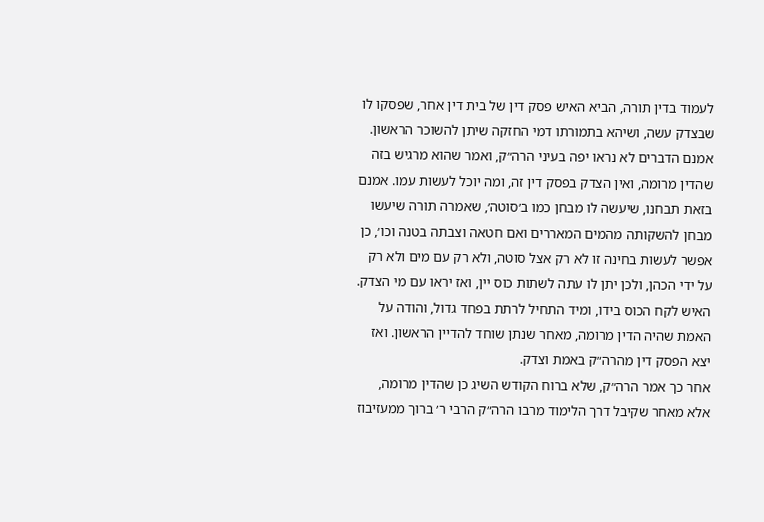לעמוד בדין תורה, הביא האיש פסק דין של בית דין אחר, שפסקו לו שבצדק עשה, ושיהא בתמורתו דמי החזקה שיתן להשוכר הראשון. אמנם הדברים לא נראו יפה בעיני הרה״ק, ואמר שהוא מרגיש בזה שהדין מרומה, ואין הצדק בפסק דין זה, ומה יוכל לעשות עמו. אמנם בזאת תבחנו, שיעשה לו מבחן כמו ב׳סוטה׳, שאמרה תורה שיעשו מבחן להשקותה מהמים המאררים ואם חטאה וצבתה בטנה וכו׳, כן אפשר לעשות בחינה זו לא רק אצל סוטה, ולא רק עם מים ולא רק על ידי הכהן, ולכן יתן לו עתה לשתות כוס יין, ואז יראו עם מי הצדק. האיש לקח הכוס בידו, ומיד התחיל לרתת בפחד גדול, והודה על האמת שהיה הדין מרומה, מאחר שנתן שוחד להדיין הראשון. ואז יצא הפסק דין מהרה״ק באמת וצדק.
אחר כך אמר הרה״ק, שלא ברוח הקודש השיג כן שהדין מרומה, אלא מאחר שקיבל דרך הלימוד מרבו הרה״ק הרבי ר׳ ברוך ממעזיבוז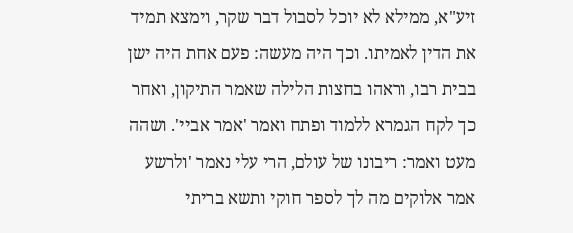זיע"א, ממילא לא יוכל לסבול דבר שקר, וימצא תמיד את הדין לאמיתו. וכך היה מעשה: פעם אחת היה ישן בבית רבו, וראהו בחצות הלילה שאמר התיקון, ואחר כך לקח הגמרא ללמוד ופתח ואמר 'אמר אביי'. ושהה מעט ואמר: ריבונו של עולם, הרי עלי נאמר 'ולרשע אמר אלוקים מה לך לספר חוקי ותשא בריתי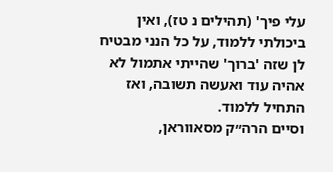עלי פיך' (תהילים נ טז), ואין ביכולתי ללמוד, על כל הנני מבטיח לן שזה 'ברוך' שהייתי אתמול לא אהיה עוד ואעשה תשובה, ואז התחיל ללמוד.
וסיים הרה״ק מסאווראן,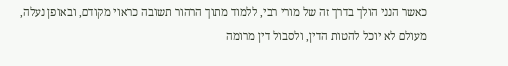כאשר הנני הולך בדרך זה של מורי רבי, ללמוד מתוך הרהור תשובה כראוי מקודם, ובאופן נעלה, מעולם לא יוכל להטות הדין, ולסבול דין מרומה